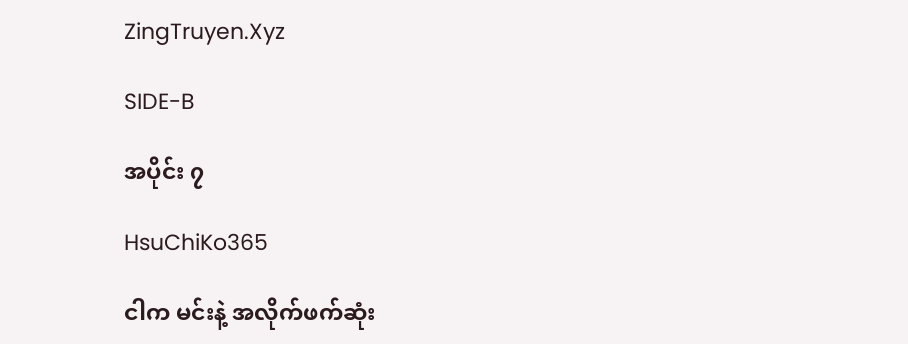ZingTruyen.Xyz

SIDE-B

အပိုင်း ၇

HsuChiKo365

ငါက မင်းနဲ့ အလိုက်ဖက်ဆုံး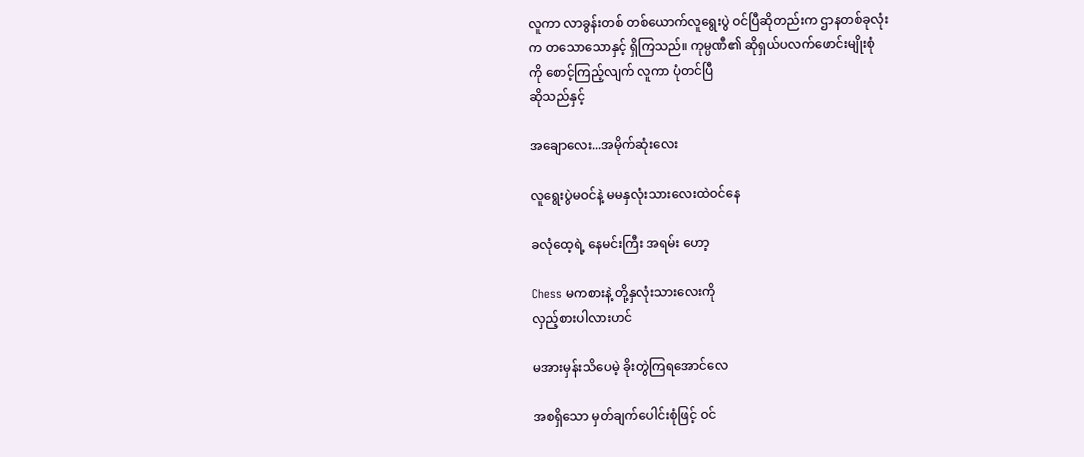လူကာ လာခွန်းတစ် တစ်ယောက်လူရွေးပွဲ ဝင်ပြီဆိုတည်းက ဌာနတစ်ခုလုံး
က တသောသောနှင့် ရှိကြသည်။ ကုမ္ပဏီ၏ ဆိုရှယ်ပလက်ဖောင်းမျိုးစုံ
ကို စောင့်ကြည့်လျက် လူကာ ပုံတင်ပြီ
ဆိုသည်နှင့်

အချောလေး...အမိုက်ဆုံးလေး

လူရွေးပွဲမဝင်နဲ့ မမနှလုံးသားလေးထဲဝင်နေ

ခလုံထေ့ရဲ့ နေမင်းကြီး အရမ်း ဟော့

Chess မကစားနဲ့ တို့နှလုံးသားလေးကို
လှည့်စားပါလားဟင်

မအားမှန်းသိပေမဲ့ ခိုးတွဲကြရအောင်လေ

အစရှိသော မှတ်ချက်ပေါင်းစုံဖြင့် ဝင်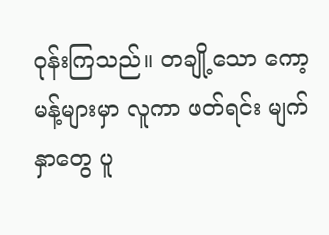ဝုန်းကြသည်။ တချို့သော ကော့မန့်များမှာ လူကာ ဖတ်ရင်း မျက်နှာတွေ ပူ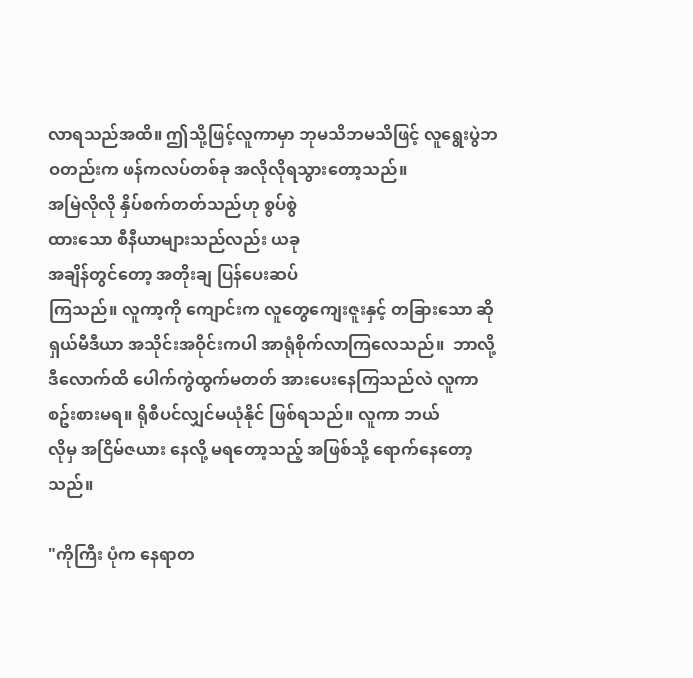လာရသည်အထိ။ ဤသို့ဖြင့်လူကာမှာ ဘုမသိဘမသိဖြင့် လူရွေးပွဲဘဝတည်းက ဖန်ကလပ်တစ်ခု အလိုလိုရသွားတော့သည်။
အမြဲလိုလို နှိပ်စက်တတ်သည်ဟု စွပ်စွဲ
ထားသော စီနီယာများသည်လည်း ယခု
အချိန်တွင်တော့ အတိုးချ ပြန်ပေးဆပ်
ကြသည်။ လူကာ့ကို ကျောင်းက လူတွေကျေးဇူးနှင့် တခြားသော ဆိုရှယ်မီဒီယာ အသိုင်းအဝိုင်းကပါ အာရုံစိုက်လာကြလေသည်။  ဘာလို့ ဒီလောက်ထိ ပေါက်ကွဲထွက်မတတ် အားပေးနေကြသည်လဲ လူကာစဥ်းစားမရ။ ရိုစီပင်လျှင်မယုံနိုင် ဖြစ်ရသည်။ လူကာ ဘယ်
လိုမှ အငြိမ်ဇယား နေလို့ မရတော့သည့် အဖြစ်သို့ ရောက်နေတော့သည်။

"ကိုကြီး ပုံက နေရာတ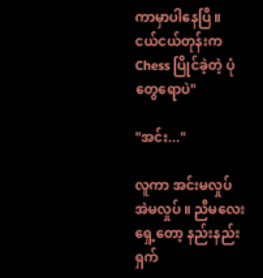ကာမှာပါနေပြီ။
ငယ်ငယ်တုန်းက Chess ပြိုင်ခဲ့တဲ့ ပုံ
တွေရောပဲ"

"အင်း..."

လူကာ အင်းမလှုပ် အဲမလှုပ် ။ ညီမလေးရှေ့တော့ နည်းနည်းရှက်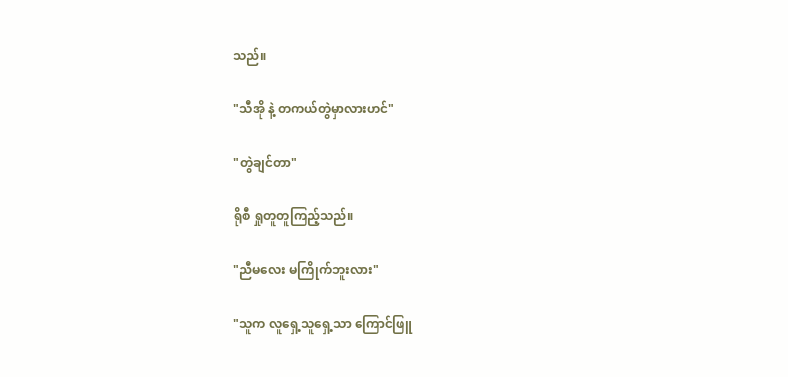သည်။

"သီအို နဲ့ တကယ်တွဲမှာလားဟင်"

"တွဲချင်တာ"

ရိုစီ ရှုတူတူကြည့်သည်။

"ညီမလေး မကြိုက်ဘူးလား"

"သူက လူရှေ့သူရှေ့သာ ကြောင်ဖြူ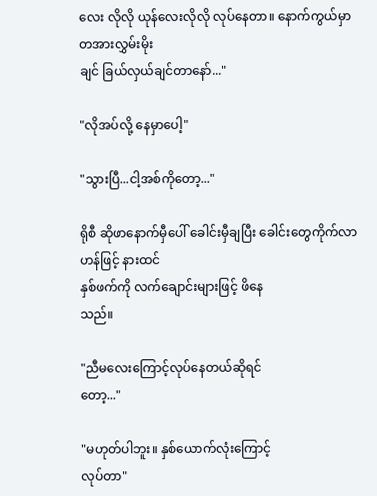လေး လိုလို ယုန်လေးလိုလို လုပ်နေတာ။ နောက်ကွယ်မှာ တအားလွှမ်းမိုး
ချင် ခြယ်လှယ်ချင်တာနော်..."

"လိုအပ်လို့ နေမှာပေါ့"

"သွားပြီ...ငါ့အစ်ကိုတော့..."

ရိုစီ ဆိုဖာနောက်မှီပေါ် ခေါင်းမှီချပြီး ခေါင်းတွေကိုက်လာဟန်ဖြင့် နားထင်
နှစ်ဖက်ကို လက်ချောင်းများဖြင့် ဖိနေ
သည်။

"ညီမလေးကြောင့်လုပ်နေတယ်ဆိုရင်
တော့..."

"မဟုတ်ပါဘူး။ နှစ်ယောက်လုံးကြောင့်
လုပ်တာ"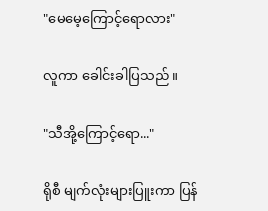"မေမေ့ကြောင့်ရောလား"

လူကာ ခေါင်းခါပြသည်။

"သီအို့ကြောင့်ရော..."

ရိုစီ မျက်လုံးများပြူးကာ ပြန်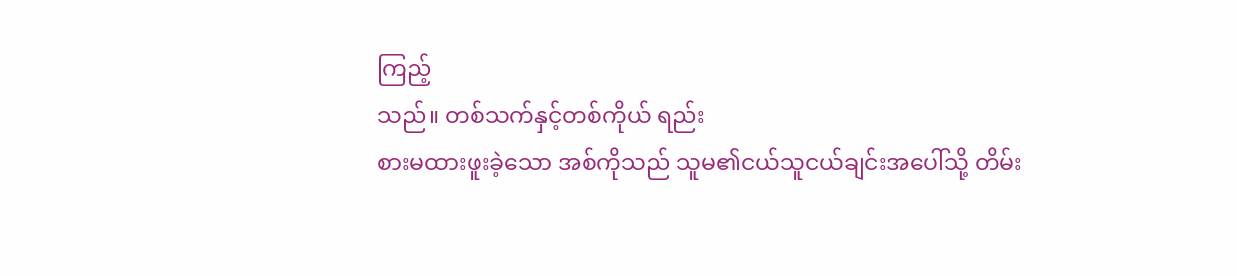ကြည့်
သည်။ တစ်သက်နှင့်တစ်ကိုယ် ရည်း
စားမထားဖူးခဲ့သော အစ်ကိုသည် သူမ၏ငယ်သူငယ်ချင်းအပေါ်သို့ တိမ်း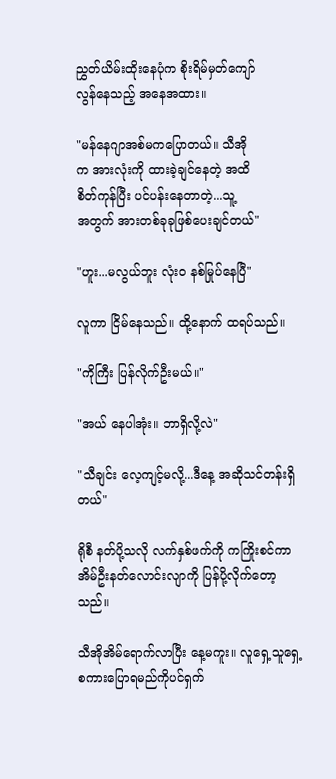ညွှတ်ယိမ်းထိုးနေပုံက စိုးရိမ်မှတ်ကျော်
လွန်နေသည့် အနေအထား။

"မန်နေဂျာအစ်မကပြောတယ်။ သီအို
က အားလုံးကို ထားခဲ့ချင်နေတဲ့ အထိ
စိတ်ကုန်ပြီး ပင်ပန်းနေတာတဲ့...သူ့
အတွက် အားတစ်ခုခုဖြစ်ပေးချင်တယ်"

"ဟူး...မလွယ်ဘူး လုံးဝ နစ်မြုပ်နေပြီ"

လူကာ ငြိမ်နေသည်။ ထို့နောက် ထရပ်သည်။

"ကိုကြီး ပြန်လိုက်ဦးမယ်။"

"အယ် နေပါအုံး။ ဘာရှိလို့လဲ"

"သီချင်း လေ့ကျင့်မလို့...ဒီနေ့ အဆိုသင်တန်းရှိတယ်"

ရိုစီ နတ်ပို့သလို လက်နှစ်ဖက်ကို ကကြိုးစင်ကာ အိမ်ဦးနတ်လောင်းလျာကို ပြန်ပို့လိုက်တော့သည်။

သီအိုအိမ်ရောက်လာပြီး နေ့မကူး။ လူရှေ့သူရှေ့ စကားပြောရမည်ကိုပင်ရှက်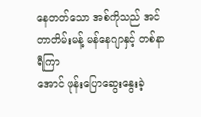နေတတ်သော အစ်ကိုသည် အင်တာတိမ်းမန့် မန်နေဂျာနှင့် တစ်နာရီကြာ
အောင် ဖုန်းပြောဆွေးနွေးခဲ့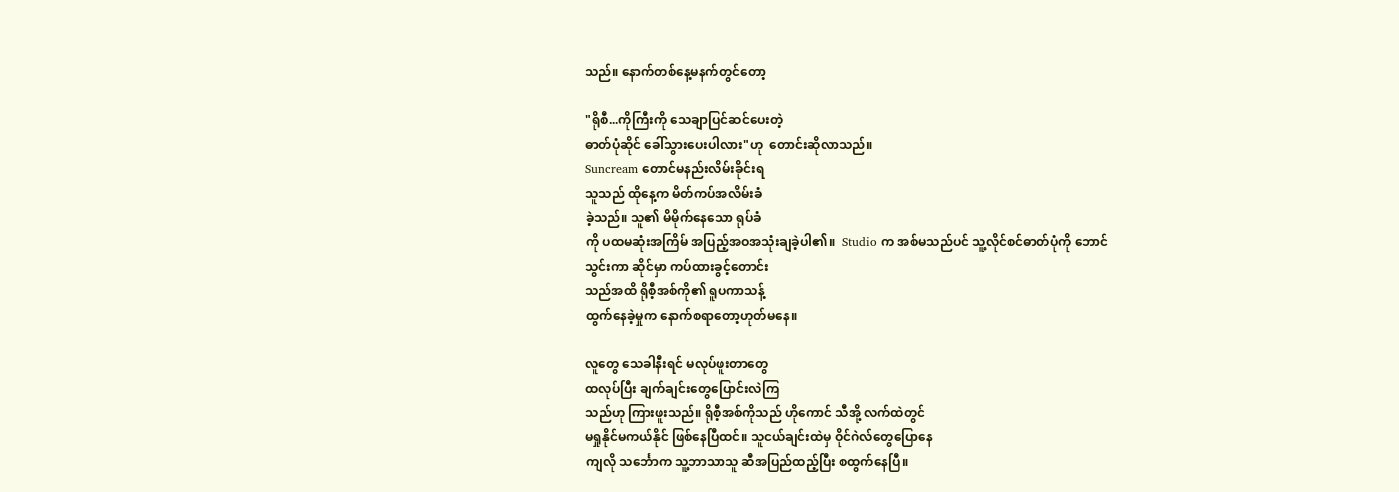သည်။ နောက်တစ်နေ့မနက်တွင်တော့

"ရိုစီ...ကိုကြီးကို သေချာပြင်ဆင်ပေးတဲ့
ဓာတ်ပုံဆိုင် ခေါ်သွားပေးပါလား"ဟု  တောင်းဆိုလာသည်။
Suncream တောင်မနည်းလိမ်းခိုင်းရ
သူသည် ထိုနေ့က မိတ်ကပ်အလိမ်းခံ
ခဲ့သည်။ သူ၏ မိမိုက်နေသော ရုပ်ခံ
ကို ပထမဆုံးအကြိမ် အပြည့်အဝအသုံးချခဲ့ပါ၏။  Studio က အစ်မသည်ပင် သူ့လိုင်စင်ဓာတ်ပုံကို ဘောင်
သွင်းကာ ဆိုင်မှာ ကပ်ထားခွင့်တောင်း
သည်အထိ ရိုစီ့အစ်ကို၏ ရူပကာသန့်
ထွက်နေခဲ့မှုက နောက်စရာတော့ဟုတ်မနေ။

လူတွေ သေခါနီးရင် မလုပ်ဖူးတာတွေ
ထလုပ်ပြီး ချက်ချင်းတွေပြောင်းလဲကြ
သည်ဟု ကြားဖူးသည်။ ရိုစီ့အစ်ကိုသည် ဟိုကောင် သီအို့ လက်ထဲတွင်
မရှုနိုင်မကယ်နိုင် ဖြစ်နေပြီထင်။ သူငယ်ချင်းထဲမှ ဝိုင်ဂဲလ်တွေပြောနေ
ကျလို သင်္ဘောက သူ့ဘာသာသူ ဆီအပြည်ထည့်ပြီး စထွက်နေပြီ။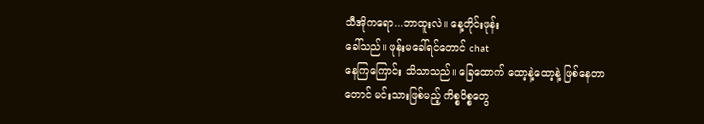သီအိုကရော...ဘာထူးလဲ။ နေ့တိုင်းဖုန်း
ခေါ်သည်။ ဖုန်းမခေါ်ရင်တောင် chat
နေကြကြောင်း သိသာသည်။ ခြေထောက် ထော့နဲ့ထော့နဲ့ ဖြစ်နေတာ
တောင် မင်းသားဖြစ်မည့် ကိစ္စဝိစ္စတွေ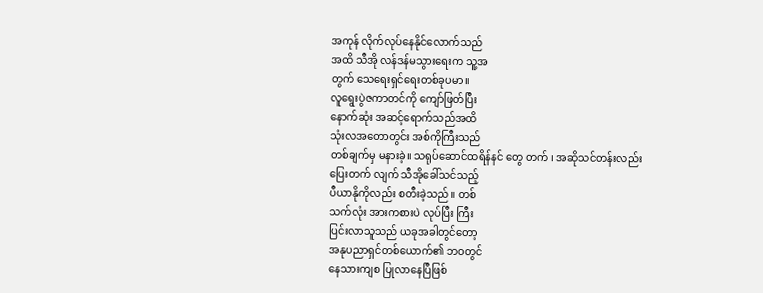အကုန် လိုက်လုပ်နေနိုင်လောက်သည်
အထိ သီအို လန်ဒန်မသွားရေးက သူ့အ
တွက် သေရေးရှင်ရေးတစ်ခုပမာ။
လူရွေးပွဲဇကာတင်ကို ကျော်ဖြတ်ပြီး
နောက်ဆုံး အဆင့်ရောက်သည်အထိ
သုံးလအတောတွင်း အစ်ကိုကြီးသည်
တစ်ချက်မှ မနားခဲ့။ သရုပ်ဆောင်ထရိန်နင် တွေ တက် ၊ အဆိုသင်တန်းလည်း
ပြေးတက် လျက် သီအိုခေါ်သင်သည့်
ပီယာနိုကိုလည်း စတီးခဲ့သည်။ တစ်
သက်လုံး အားကစားပဲ လုပ်ပြီး ကြီး
ပြင်းလာသူသည် ယခုအခါတွင်တော့
အနုပညာရှင်တစ်ယောက်၏ ဘဝတွင်
နေသားကျစ ပြုလာနေပြီဖြစ်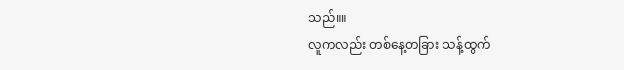သည်။။
လူကလည်း တစ်နေ့တခြား သန့်ထွက်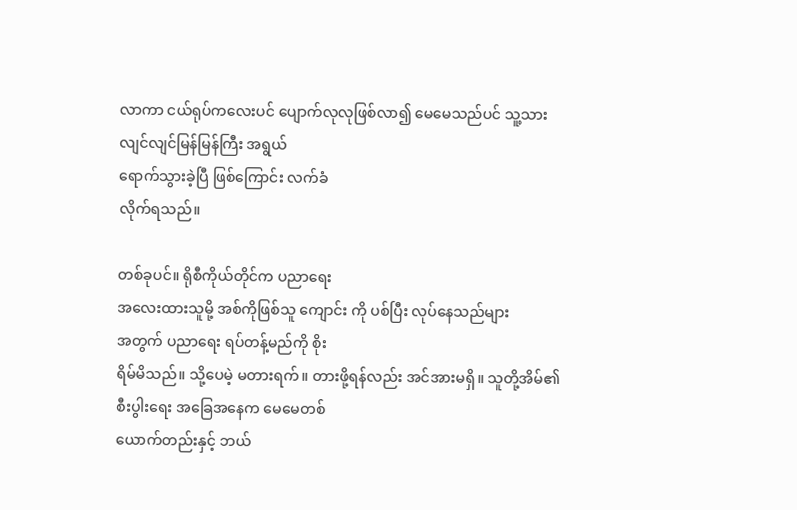လာကာ ငယ်ရုပ်ကလေးပင် ပျောက်လုလုဖြစ်လာ၍ မေမေသည်ပင် သူ့သား လျင်လျင်မြန်မြန်ကြီး အရွယ်
ရောက်သွားခဲ့ပြီ ဖြစ်ကြောင်း လက်ခံ
လိုက်ရသည်။

တစ်ခုပင်။ ရိုစီကိုယ်တိုင်က ပညာရေး
အလေးထားသူမို့ အစ်ကိုဖြစ်သူ ကျောင်း ကို ပစ်ပြီး လုပ်နေသည်များ
အတွက် ပညာရေး ရပ်တန့်မည်ကို စိုး
ရိမ်မိသည်။ သို့ပေမဲ့ မတားရက်။ တားဖို့ရန်လည်း အင်အားမရှိ။ သူတို့အိမ်၏
စီးပွါးရေး အခြေအနေက မေမေတစ်
ယောက်တည်းနှင့် ဘယ်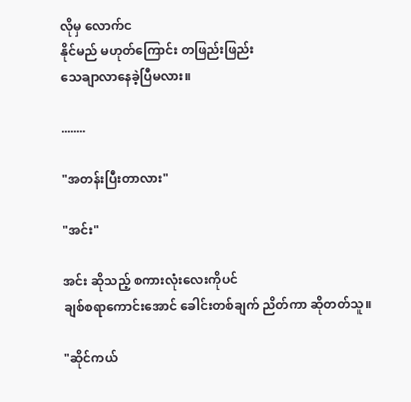လိုမှ လောက်င
နိုင်မည် မဟုတ်ကြောင်း တဖြည်းဖြည်း
သေချာလာနေခဲ့ပြီမလား။

........

"အတန်းပြီးတာလား"

"အင်း"

အင်း ဆိုသည့် စကားလုံးလေးကိုပင်
ချစ်စရာကောင်းအောင် ခေါင်းတစ်ချက် ညိတ်ကာ ဆိုတတ်သူ။

"ဆိုင်ကယ်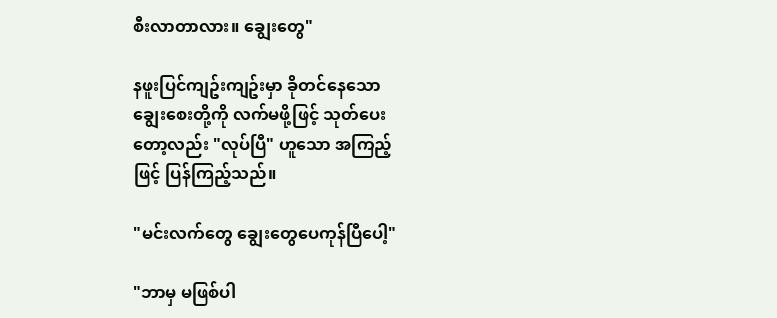စီးလာတာလား။ ချွေးတွေ"

နဖူးပြင်ကျဥ်းကျဥ်းမှာ ခိုတင်နေသော
ချွေးစေးတို့ကို လက်မဖို့ဖြင့် သုတ်ပေး
တော့လည်း "လုပ်ပြီ" ဟူသော အကြည့်
ဖြင့် ပြန်ကြည့်သည်။

"မင်းလက်တွေ ချွေးတွေပေကုန်ပြီပေါ့"

"ဘာမှ မဖြစ်ပါ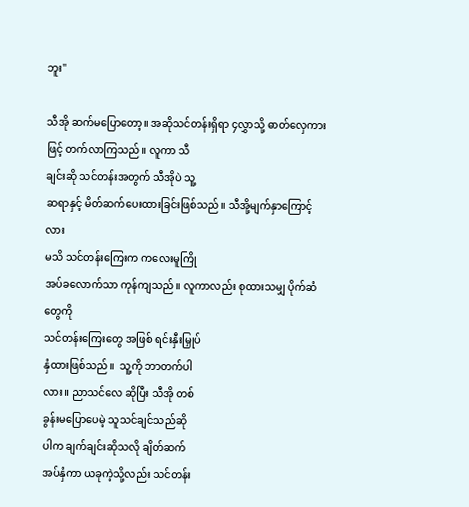ဘူး"

သီအို ဆက်မပြောတော့။ အဆိုသင်တန်းရှိရာ ၄လွှာသို့ ဓာတ်လှေကား
ဖြင့် တက်လာကြသည်။ လူကာ သီ
ချင်းဆို သင်တန်းအတွက် သီအိုပဲ သူ့
ဆရာနှင့် မိတ်ဆက်ပေးထားခြင်းဖြစ်သည်။ သီအို့မျက်နှာကြောင့်လား
မသိ သင်တန်းကြေးက ကလေးမူကြို
အပ်ခလောက်သာ ကုန်ကျသည်။ လူကာလည်း စုထားသမျှ ပိုက်ဆံတွေကို
သင်တန်းကြေးတွေ အဖြစ် ရင်းနှီးမြှုပ်
နှံထားဖြစ်သည်။  သူ့ကို ဘာတက်ပါ
လား။ ညာသင်လေ ဆိုပြီး သီအို တစ်
ခွန်းမပြောပေမဲ့ သူသင်ချင်သည်ဆို
ပါက ချက်ချင်းဆိုသလို ချိတ်ဆက်
အပ်နှံကာ ယခုကဲ့သို့လည်း သင်တန်း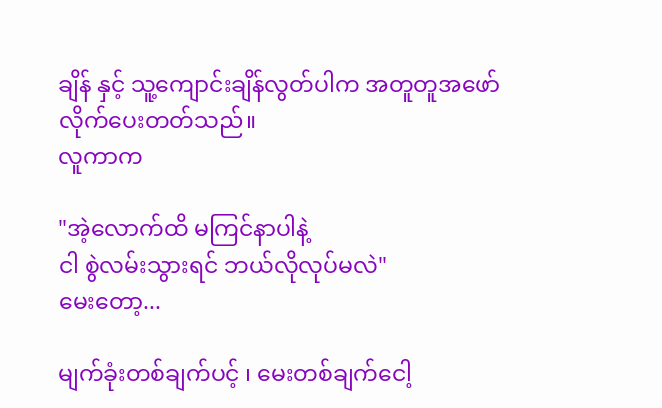ချိန် နှင့် သူ့ကျောင်းချိန်လွတ်ပါက အတူတူအဖော်လိုက်ပေးတတ်သည်။
လူကာက

"အဲ့လောက်ထိ မကြင်နာပါနဲ့
ငါ စွဲလမ်းသွားရင် ဘယ်လိုလုပ်မလဲ"
မေးတော့...

မျက်ခုံးတစ်ချက်ပင့် ၊ မေးတစ်ချက်ငေါ့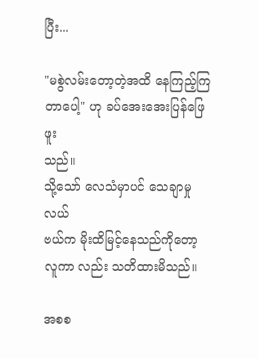ပြီး...

"မစွဲလမ်းတော့တဲ့အထိ နေကြည့်ကြ
တာပေါ့" ဟု ခပ်အေးအေးပြန်ဖြေဖူး
သည်။
သို့သော် လေသံမှာပင် သေချာမှုလယ်
ဗယ်က မိုးထိမြင့်နေသည်ကိုတော့
လူကာ လည်း သတိထားမိသည်။

အစစ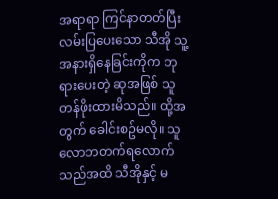အရာရာ ကြင်နာတတ်ပြီး လမ်းပြပေးသော သီအို သူ့အနားရှိနေခြင်းကိုက ဘုရားပေးတဲ့ ဆုအဖြစ် သူတန်ဖိုးထားမိသည်။ ထို့အတွက် ခေါင်းစဥ်မလို။ သူလောဘတက်ရလောက်သည်အထိ သီအိုနှင့် မ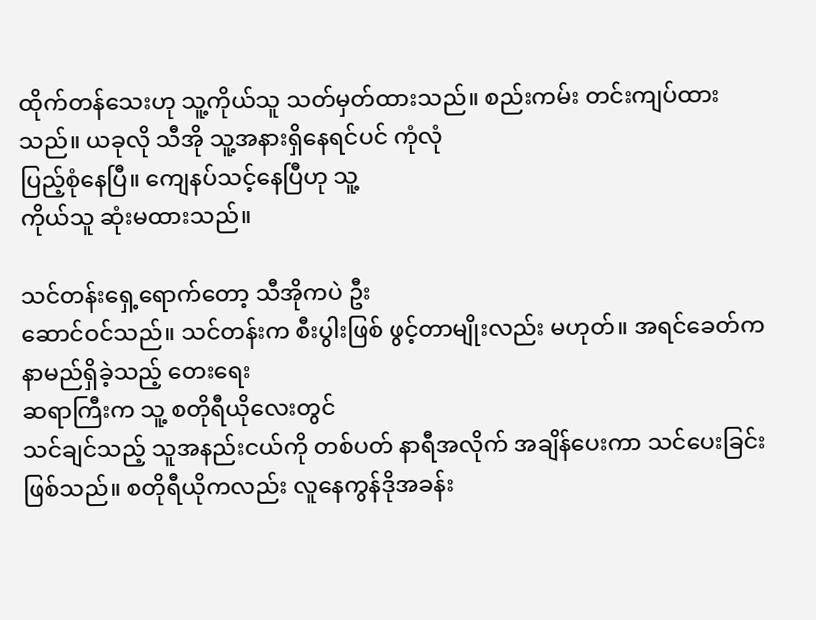ထိုက်တန်သေးဟု သူ့ကိုယ်သူ သတ်မှတ်ထားသည်။ စည်းကမ်း တင်းကျပ်ထားသည်။ ယခုလို သီအို သူ့အနားရှိနေရင်ပင် ကုံလုံ
ပြည့်စုံနေပြီ။ ကျေနပ်သင့်နေပြီဟု သူ့
ကိုယ်သူ ဆုံးမထားသည်။

သင်တန်းရှေ့ရောက်တော့ သီအိုကပဲ ဦး
ဆောင်ဝင်သည်။ သင်တန်းက စီးပွါးဖြစ် ဖွင့်တာမျိုးလည်း မဟုတ်။ အရင်ခေတ်က နာမည်ရှိခဲ့သည့် တေးရေး
ဆရာကြီးက သူ့ စတိုရီယိုလေးတွင်
သင်ချင်သည့် သူအနည်းငယ်ကို တစ်ပတ် နာရီအလိုက် အချိန်ပေးကာ သင်ပေးခြင်းဖြစ်သည်။ စတိုရီယိုကလည်း လူနေကွန်ဒိုအခန်း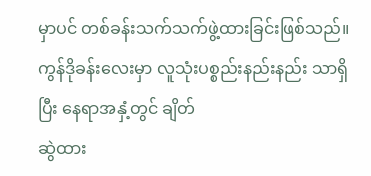မှာပင် တစ်ခန်းသက်သက်ဖွဲ့ထားခြင်းဖြစ်သည်။
ကွန်ဒိုခန်းလေးမှာ လူသုံးပစ္စည်းနည်းနည်း သာရှိပြီး နေရာအနှံ့တွင် ချိတ်
ဆွဲထား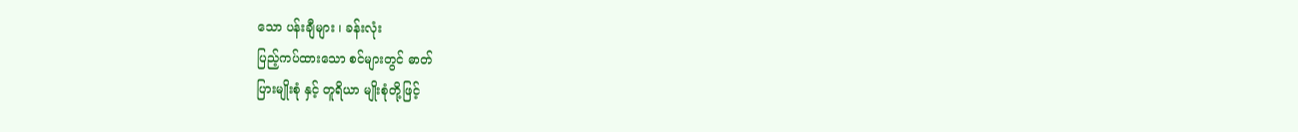သော ပန်းချီများ ၊ ခန်းလုံး
ပြည့်ကပ်ထားသော စင်များတွင် ဓာတ်
ပြားမျိုးစုံ နှင့် တူရိယာ မျိုးစုံတို့ဖြင့်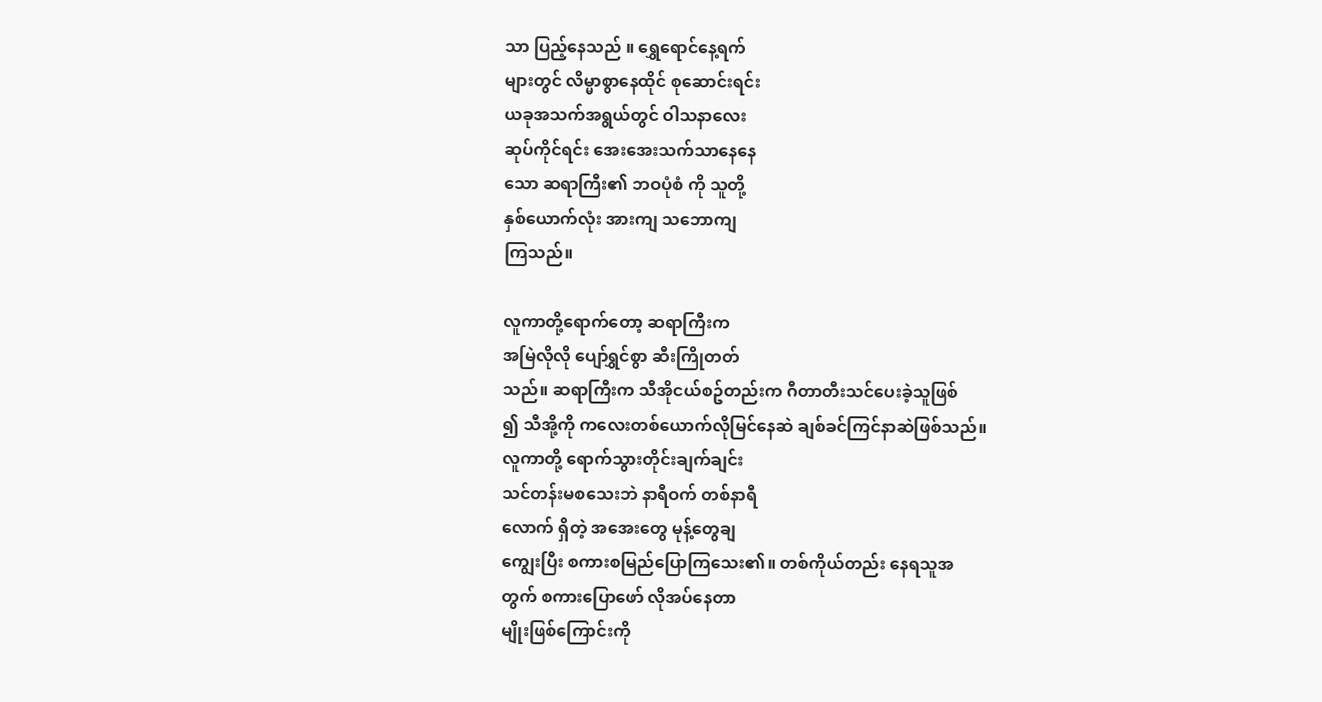သာ ပြည့်နေသည် ။ ရွှေရောင်နေ့ရက်
များတွင် လိမ္မာစွာနေထိုင် စုဆောင်းရင်း
ယခုအသက်အရွယ်တွင် ဝါသနာလေး
ဆုပ်ကိုင်ရင်း အေးအေးသက်သာနေနေ
သော ဆရာကြီး၏ ဘဝပုံစံ ကို သူတို့
နှစ်ယောက်လုံး အားကျ သဘောကျ
ကြသည်။

လူကာတို့ရောက်တော့ ဆရာကြီးက
အမြဲလိုလို ပျော်ရွှင်စွာ ဆီးကြိုတတ်
သည်။ ဆရာကြီးက သီအိုငယ်စဥ်တည်းက ဂီတာတီးသင်ပေးခဲ့သူဖြစ်
၍ သီအို့ကို ကလေးတစ်ယောက်လိုမြင်နေဆဲ ချစ်ခင်ကြင်နာဆဲဖြစ်သည်။
လူကာတို့ ရောက်သွားတိုင်းချက်ချင်း
သင်တန်းမစသေးဘဲ နာရီဝက် တစ်နာရီ
လောက် ရှိတဲ့ အအေးတွေ မုန့်တွေချ
ကျွေးပြီး စကားစမြည်ပြောကြသေး၏။ တစ်ကိုယ်တည်း နေရသူအ
တွက် စကားပြောဖော် လိုအပ်နေတာ
မျိုးဖြစ်ကြောင်းကို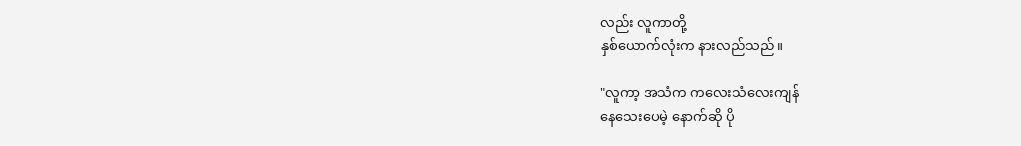လည်း လူကာတို့
နှစ်ယောက်လုံးက နားလည်သည်။

"လူကာ့ အသံက ကလေးသံလေးကျန်
နေသေးပေမဲ့ နောက်ဆို ပို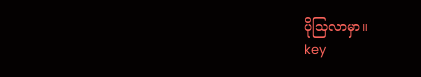ပိုသြလာမှာ။
key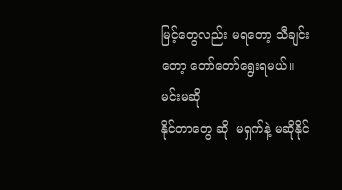မြင့်တွေလည်း မရတော့ သီချင်း
တော့ တော်တော်ရွေးရမယ်။ မင်းမဆို
နိုင်တာတွေ ဆို  မရှက်နဲ့ မဆိုနိုင်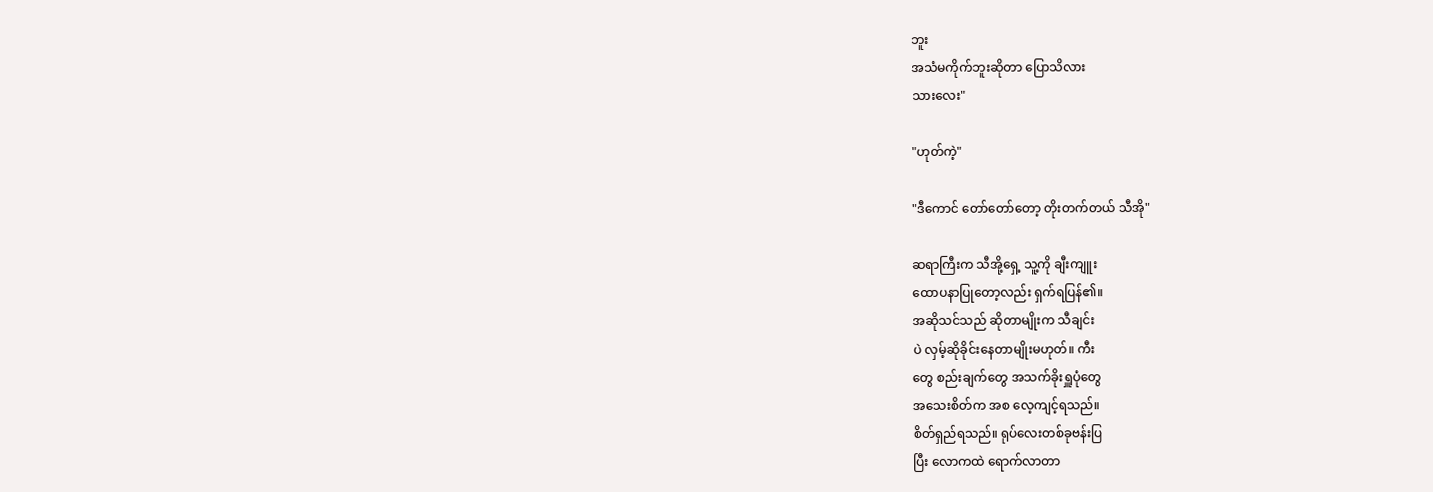ဘူး
အသံမကိုက်ဘူးဆိုတာ ပြောသိလား
သားလေး"

"ဟုတ်ကဲ့"

"ဒီကောင် တော်တော်တော့ တိုးတက်တယ် သီအို"

ဆရာကြီးက သီအို့ရှေ့ သူ့ကို ချီးကျူး
ထောပနာပြုတော့လည်း ရှက်ရပြန်၏။
အဆိုသင်သည် ဆိုတာမျိုးက သီချင်း
ပဲ လှမ့်ဆိုခိုင်းနေတာမျိုးမဟုတ်။ ကီး
တွေ စည်းချက်တွေ အသက်ခိုးရှူပုံတွေ
အသေးစိတ်က အစ လေ့ကျင့်ရသည်။
စိတ်ရှည်ရသည်။ ရုပ်လေးတစ်ခုဗန်းပြ
ပြီး လောကထဲ ရောက်လာတာ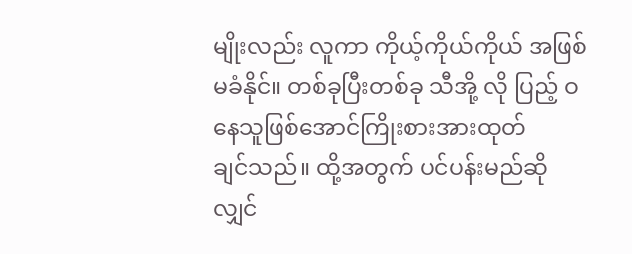မျိုးလည်း လူကာ ကိုယ့်ကိုယ်ကိုယ် အဖြစ်
မခံနိုင်။ တစ်ခုပြီးတစ်ခု သီအို့ လို ပြည့် ဝနေသူဖြစ်အောင်ကြိုးစားအားထုတ်
ချင်သည်။ ထို့အတွက် ပင်ပန်းမည်ဆို
လျှင်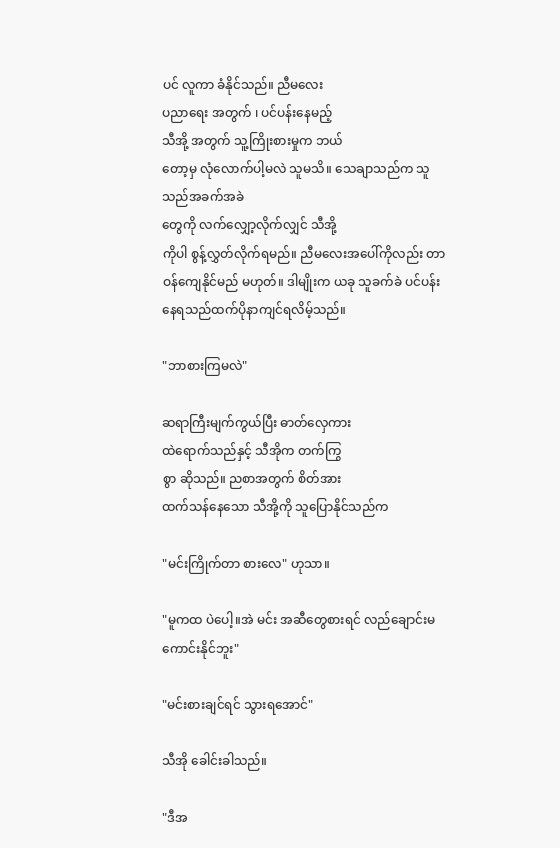ပင် လူကာ ခံနိုင်သည်။ ညီမလေး
ပညာရေး အတွက် ၊ ပင်ပန်းနေမည့်
သီအို့ အတွက် သူ့ကြိုးစားမှုက ဘယ်
တော့မှ လုံလောက်ပါ့မလဲ သူမသိ။ သေချာသည်က သူ သည်အခက်အခဲ
တွေကို လက်လျှော့လိုက်လျှင် သီအို့
ကိုပါ စွန့်လွှတ်လိုက်ရမည်။ ညီမလေးအပေါ်ကိုလည်း တာဝန်ကျေနိုင်မည် မဟုတ်။ ဒါမျိုးက ယခု သူခက်ခဲ ပင်ပန်းနေရသည်ထက်ပိုနာကျင်ရလိမ့်သည်။

"ဘာစားကြမလဲ"

ဆရာကြီးမျက်ကွယ်ပြီး ဓာတ်လှေကား
ထဲရောက်သည်နှင့် သီအိုက တက်ကြွ
စွာ ဆိုသည်။ ညစာအတွက် စိတ်အား
ထက်သန်နေသော သီအို့ကို သူပြောနိုင်သည်က

"မင်းကြိုက်တာ စားလေ" ဟုသာ။

"မူကထ ပဲပေါ့။အဲ မင်း အဆီတွေစားရင် လည်ချောင်းမကောင်းနိုင်ဘူး"

"မင်းစားချင်ရင် သွားရအောင်"

သီအို ခေါင်းခါသည်။

"ဒီအ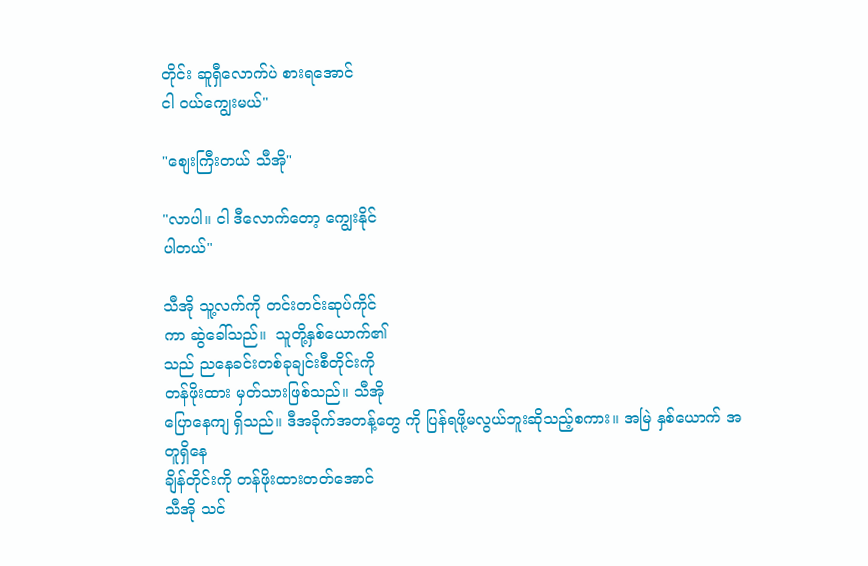တိုင်း ဆူရှီလောက်ပဲ စားရအောင်
ငါ ဝယ်ကျွေးမယ်"

"စျေးကြီးတယ် သီအို"

"လာပါ။ ငါ ဒီလောက်တော့ ကျွေးနိုင်
ပါတယ်"

သီအို သူ့လက်ကို တင်းတင်းဆုပ်ကိုင်
ကာ ဆွဲခေါ်သည်။  သူတို့နှစ်ယောက်၏
သည် ညနေခင်းတစ်ခုချင်းစီတိုင်းကို
တန်ဖိုးထား မှတ်သားဖြစ်သည်။ သီအို
ပြောနေကျ ရှိသည်။ ဒီအခိုက်အတန့်တွေ ကို ပြန်ရဖို့မလွယ်ဘူးဆိုသည့်စကား။ အမြဲ နှစ်ယောက် အတူရှိနေ
ချိန်တိုင်းကို တန်ဖိုးထားတတ်အောင်
သီအို သင်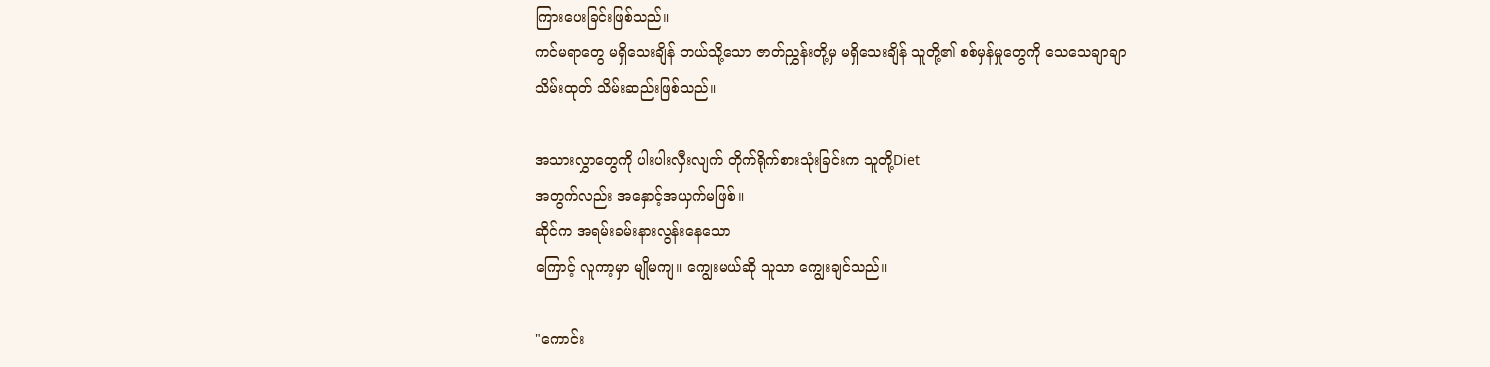ကြားပေးခြင်းဖြစ်သည်။
ကင်မရာတွေ မရှိသေးချိန် ဘယ်သို့သော ဇာတ်ညွှန်းတို့မှ မရှိသေးချိန် သူတို့၏ စစ်မှန်မှုတွေကို သေသေချာချာ
သိမ်းထုတ် သိမ်းဆည်းဖြစ်သည်။

အသားလွှာတွေကို ပါးပါးလှီးလျက် တိုက်ရိုက်စားသုံးခြင်းက သူတို့Diet
အတွက်လည်း အနှောင့်အယှက်မဖြစ်။
ဆိုင်က အရမ်းခမ်းနားလွန်းနေသော
ကြောင့် လူကာ့မှာ မျိုမကျ။ ကျွေးမယ်ဆို သူသာ ကျွေးချင်သည်။

"ကောင်း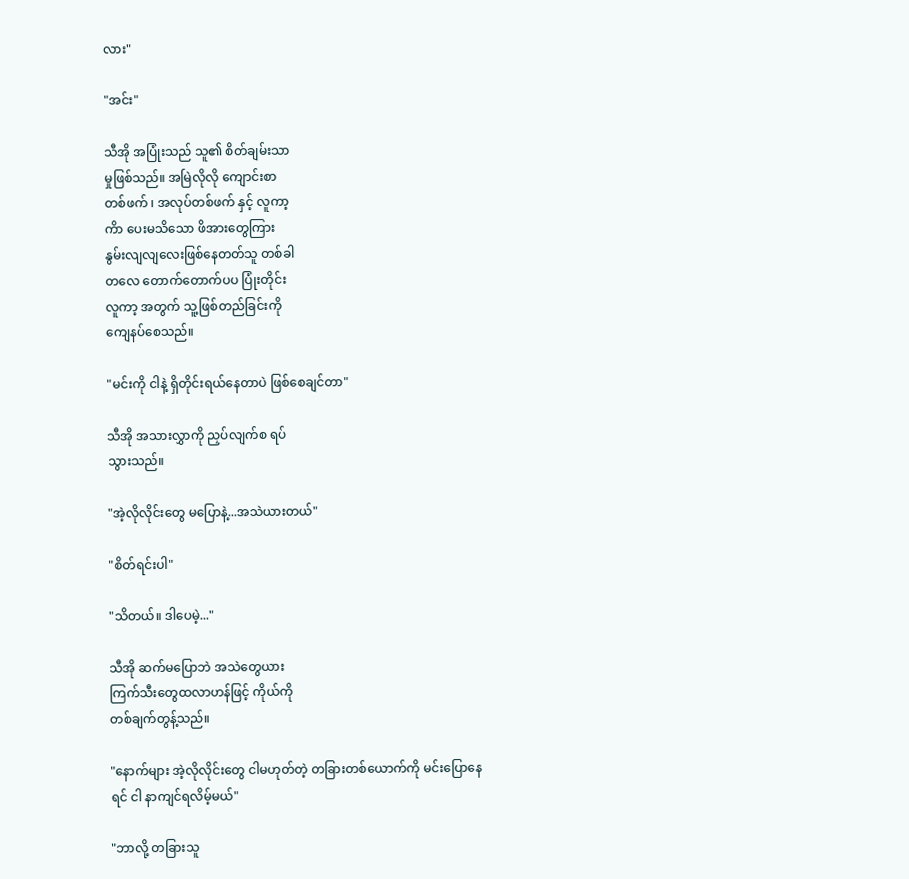လား"

"အင်း"

သီအို အပြုံးသည် သူ၏ စိတ်ချမ်းသာ
မှုဖြစ်သည်။ အမြဲလိုလို ကျောင်းစာ
တစ်ဖက် ၊ အလုပ်တစ်ဖက် နှင့် လူကာ့
ကိာ ပေးမသိသော ဖိအားတွေကြား
နွမ်းလျလျလေးဖြစ်နေတတ်သူ တစ်ခါ
တလေ တောက်တောက်ပပ ပြုံးတိုင်း
လူကာ့ အတွက် သူ့ဖြစ်တည်ခြင်းကို
ကျေနပ်စေသည်။

"မင်းကို ငါနဲ့ ရှိတိုင်းရယ်နေတာပဲ ဖြစ်စေချင်တာ"

သီအို အသားလွှာကို ညှပ်လျက်စ ရပ်
သွားသည်။

"အဲ့လိုလိုင်းတွေ မပြောနဲ့...အသဲယားတယ်"

"စိတ်ရင်းပါ"

"သိတယ်။ ဒါပေမဲ့..."

သီအို ဆက်မပြောဘဲ အသဲတွေယား
ကြက်သီးတွေထလာဟန်ဖြင့် ကိုယ်ကို
တစ်ချက်တွန့်သည်။

"နောက်များ အဲ့လိုလိုင်းတွေ ငါမဟုတ်တဲ့ တခြားတစ်ယောက်ကို မင်းပြောနေ
ရင် ငါ နာကျင်ရလိမ့်မယ်"

"ဘာလို့ တခြားသူ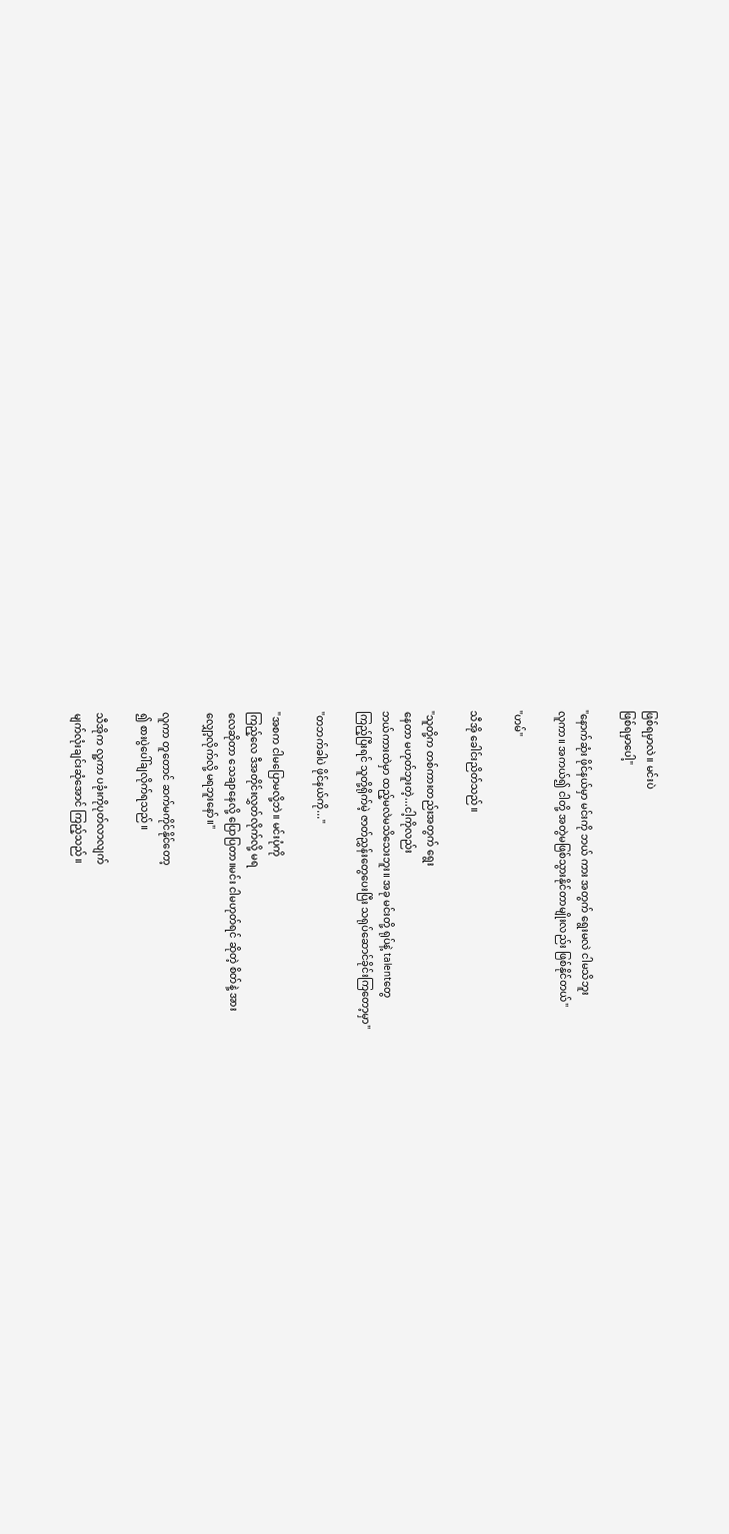ဖြစ်ရမှာလဲ။ မင်းပဲ
ဖြစ်ရမှာပေါ့"

"နောက်ဆုံး ဖိုင်နယ်မှာ မင်းကို ဘယ် ကား အတွက် ရွေးမလဲ ငါမသိဘူး
လူကာ။ အကယ်၍ ငါတို့ အတွဲမဖြစ်သွားနိုင်တာမျိုးလည်း ဖြစ်နိုင်တယ်"

"ဟမ်"

သီအို ခေါင်းညိတ်သည်။

"သူတို့က တစ်ကားတည်းအတွက် ရွေး
နေတာ မဟုတ်ဘူးတဲ့...ငါ့ကိုလည်း
ဘယ်ကားထဲမှာ ထည့်မလဲမသိသေးဘူး။ အခု မင်းတို့ ရုပ်နဲ့ talentတွေ
ကြည့်ပြီးရင် သူတို့ရိုက်မဲ့ ဇာတ်ညွှန်းတွေပေးပြီး သရုပ်ဆောင်ခိုင်းကြတော့မှာ"

"တဘက်ခါပဲ ဖိုင်နယ်ကို..."

"အစက ငါမပြောမလို့ဘဲ။ မင်းပုံကို
ကြည့်လေ ဒီအတိုင်းလွှတ်လိုက်လို့ မရ
လေဆိုတာ သေချာနေလို့ ပြောပြတာ။မင်း ငါမဟုတ်ရင် ဆိုတဲ့ စိတ်နဲ့ အား
လျှော့လိုက်လို့ မရဘူးနော်။"

လူကာ တူတောင် ဆက်မကိုင်နိုင်တော့
၍ စားပွဲပေါ်ချလိုက်ရသည်။

သီအိုက လူ့ကာ ပခုံးကိုပုတ်လာလျက်
မျက်လုံးချင်းဆုံအောင် ကြည့်သည်။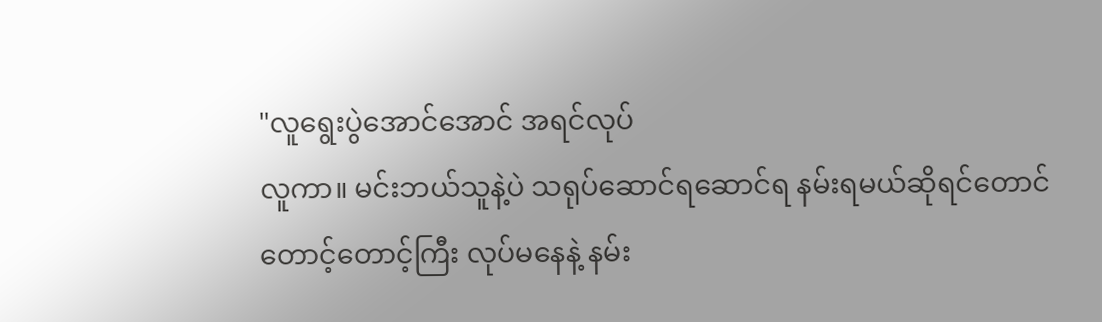"လူရွေးပွဲအောင်အောင် အရင်လုပ်
လူကာ။ မင်းဘယ်သူနဲ့ပဲ သရုပ်ဆောင်ရဆောင်ရ နမ်းရမယ်ဆိုရင်တောင်
တောင့်တောင့်ကြီး လုပ်မနေနဲ့ နမ်း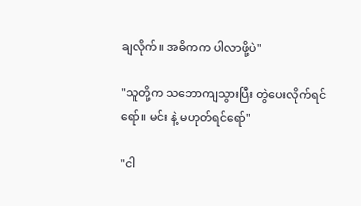ချလိုက်။ အဓိကက ပါလာဖို့ပဲ"

"သူတို့က သဘောကျသွားပြီး တွဲပေးလိုက်ရင်ရော်။ မင်း နဲ့ မဟုတ်ရင်ရော်"

"ငါ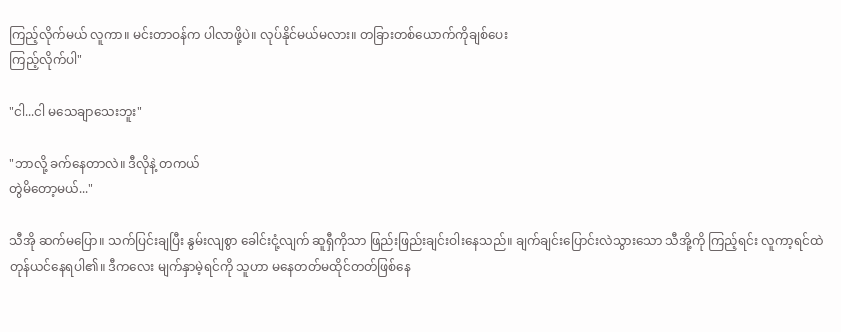ကြည့်လိုက်မယ် လူကာ။ မင်းတာဝန်က ပါလာဖို့ပဲ။ လုပ်နိုင်မယ်မလား။ တခြားတစ်ယောက်ကိုချစ်ပေး
ကြည့်လိုက်ပါ"

"ငါ...ငါ မသေချာသေးဘူး"

"ဘာလို့ ခက်နေတာလဲ။ ဒီလိုနဲ့ တကယ်
တွဲမိတော့မယ်..."

သီအို ဆက်မပြော။ သက်ပြင်းချပြီး နွမ်းလျစွာ ခေါင်းငုံ့လျက် ဆူရှီကိုသာ ဖြည်းဖြည်းချင်းဝါးနေသည်။ ချက်ချင်းပြောင်းလဲသွားသော သီအို့ကို ကြည့်ရင်း လူကာ့ရင်ထဲတုန်ယင်နေရပါ၏။ ဒီကလေး မျက်နှာမဲ့ရင်ကို သူဟာ မနေတတ်မထိုင်တတ်ဖြစ်နေ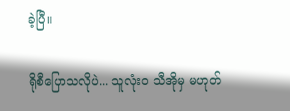ခဲ့ပြီ။

ရိုစီပြောသလိုပဲ... သူလုံးဝ သီအိုမှ မဟုတ်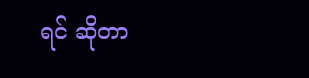ရင် ဆိုတာ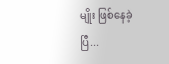မျိုး ဖြစ်နေခဲ့ပြီ...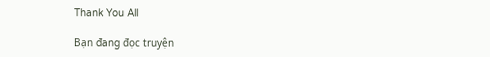Thank You All

Bạn đang đọc truyện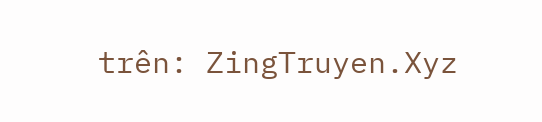trên: ZingTruyen.Xyz